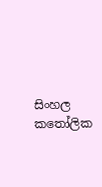සිංහල කතෝලික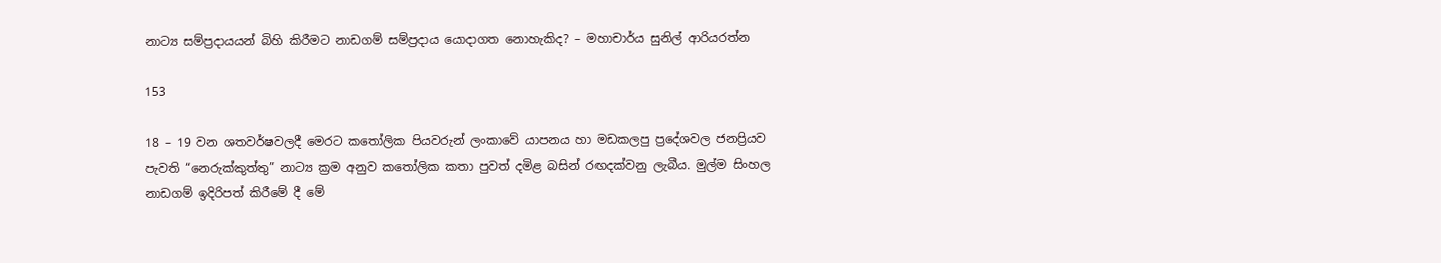නාට්‍ය සම්ප්‍රදායයන් බිහි කිරීමට නාඩගම් සම්ප්‍රදාය යොදාගත නොහැකිද? – මහාචාර්ය සුනිල් ආරියරත්න

153

18 – 19 වන ශතවර්ෂවලදී මෙරට කතෝලික පියවරුන් ලංකාවේ යාපනය හා මඩකලපු ප්‍රදේශවල ජනප්‍රියව පැවති “නෙරුක්කුත්තු” නාට්‍ය ක්‍රම අනුව කතෝලික කතා පුවත් දමිළ බසින් රඟදක්වනු ලැබීය. මුල්ම සිංහල නාඩගම් ඉදිරිපත් කිරීමේ දී මේ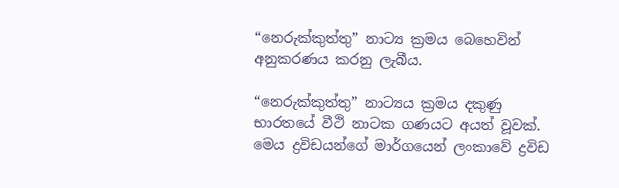“නෙරුක්කුත්තු” නාට්‍ය ක්‍රමය බෙහෙවින් අනුකරණය කරනු ලැබීය.

“නෙරුක්කුත්තු” නාට්‍යය ක්‍රමය දකුණු භාරතයේ වීථි නාටක ගණයට අයත් වූවක්. මෙය ද්‍රවිඩයන්ගේ මාර්ගයෙන් ලංකාවේ ද්‍රවිඩ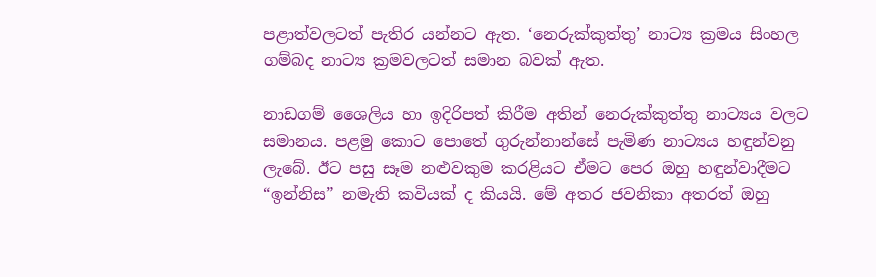පළාත්වලටත් පැතිර යන්නට ඇත. ‘නෙරුක්කුත්තු’ නාට්‍ය ක්‍රමය සිංහල ගම්බද නාට්‍ය ක්‍රමවලටත් සමාන බවක් ඇත.

නාඩගම් ශෛලිය හා ඉදිරිපත් කිරීම අතින් නෙරුක්කුත්තු නාට්‍යය වලට සමානය. පළමු කොට පොතේ ගුරුන්නාන්සේ පැමිණ නාට්‍යය හඳුන්වනු ලැබේ. ඊට පසු සෑම නළුවකුම කරළියට ඒමට පෙර ඔහු හඳුන්වාදීමට “ඉන්නිස” නමැති කවියක් ද කියයි. මේ අතර ජවනිකා අතරත් ඔහු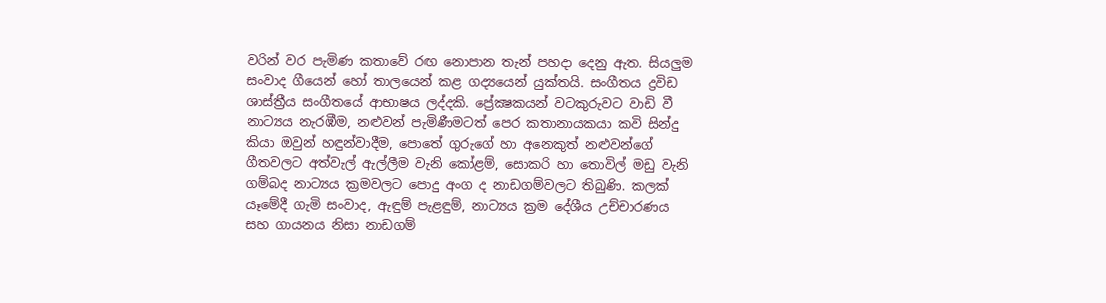වරින් වර පැමිණ කතාවේ රඟ නොපාන තැන් පහදා දෙනු ඇත. සියලුම සංවාද ගීයෙන් හෝ තාලයෙන් කළ ගද්‍යයෙන් යුක්තයි. සංගීතය ද්‍රවිඩ ශාස්ත්‍රීය සංගීතයේ ආභාෂය ලද්දකි. ප්‍රේක්‍ෂකයන් වටකුරුවට වාඩි වී නාට්‍යය නැරඹීම, නළුවන් පැමිණීමටත් පෙර කතානායකයා කවි සින්දු කියා ඔවුන් හඳුන්වාදීම, පොතේ ගුරුගේ හා අනෙකුත් නළුවන්ගේ ගීතවලට අත්වැල් ඇල්ලීම වැනි කෝළම්, සොකරි හා තොවිල් මඩු වැනි ගම්බද නාට්‍යය ක්‍රමවලට පොදු අංග ද නාඩගම්වලට තිබුණි. කලක් යෑමේදී ගැමි සංවාද, ඇඳුම් පැළඳුම්, නාට්‍යය ක්‍රම දේශීය උච්චාරණය සහ ගායනය නිසා නාඩගම්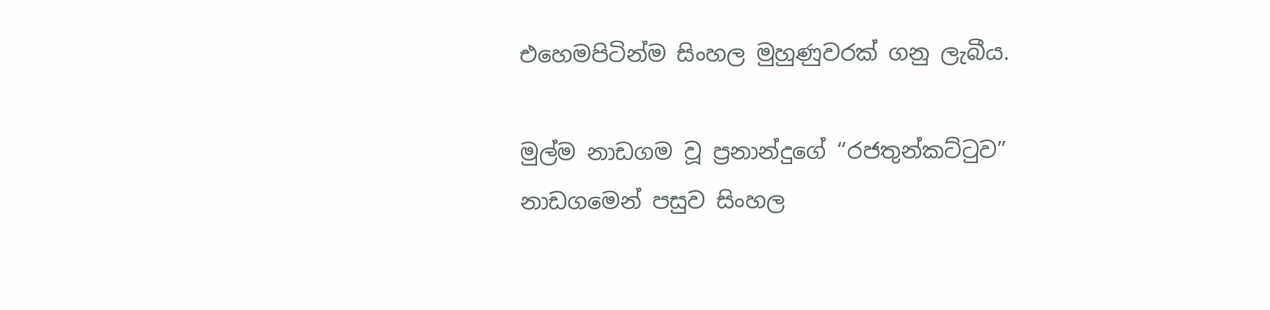එහෙමපිටින්ම සිංහල මුහුණුවරක් ගනු ලැබීය.

මුල්ම නාඩගම වූ ප්‍රනාන්දුගේ “රජතුන්කට්ටුව” නාඩගමෙන් පසුව සිංහල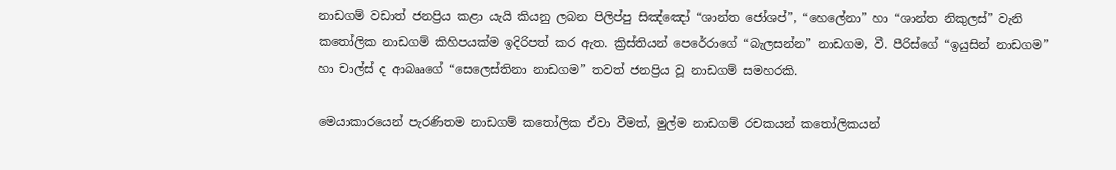නාඩගම් වඩාත් ජනප්‍රිය කළා යැයි කියනු ලබන පිලිප්පු සිඤ්ඤෝ “ශාන්ත ජෝශප්”, “හෙලේනා” හා “ශාන්ත නිකුලස්” වැනි කතෝලික නාඩගම් කිහිපයක්ම ඉදිරිපත් කර ඇත. ක්‍රිස්තියන් පෙරේරාගේ “බැලසන්න” නාඩගම, වී. පීරිස්ගේ “ඉයුසින් නාඩගම” හා චාල්ස් ද ආබෲගේ “සෙලෙස්තිනා නාඩගම” තවත් ජනප්‍රිය වූ නාඩගම් සමහරකි.

මෙයාකාරයෙන් පැරණිතම නාඩගම් කතෝලික ඒවා වීමත්, මුල්ම නාඩගම් රචකයන් කතෝලිකයන්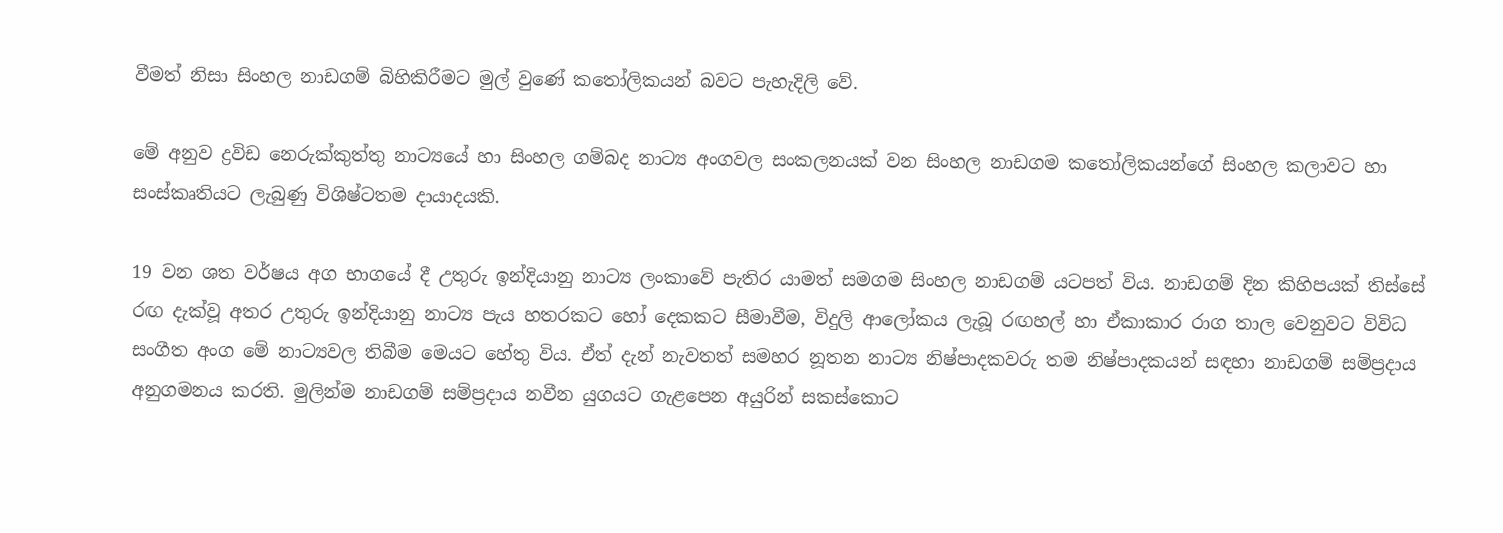වීමත් නිසා සිංහල නාඩගම් බිහිකිරීමට මුල් වුණේ කතෝලිකයන් බවට පැහැදිලි වේ.

මේ අනුව ද්‍රවිඩ නෙරුක්කුත්තු නාට්‍යයේ හා සිංහල ගම්බද නාට්‍ය අංගවල සංකලනයක් වන සිංහල නාඩගම කතෝලිකයන්ගේ සිංහල කලාවට හා සංස්කෘතියට ලැබුණු විශිෂ්ටතම දායාදයකි.

19 වන ශත වර්ෂය අග භාගයේ දී උතුරු ඉන්දියානු නාට්‍ය ලංකාවේ පැතිර යාමත් සමගම සිංහල නාඩගම් යටපත් විය. නාඩගම් දින කිහිපයක් තිස්සේ රඟ දැක්වූ අතර උතුරු ඉන්දියානු නාට්‍ය පැය හතරකට හෝ දෙකකට සීමාවීම, විදුලි ආලෝකය ලැබූ රඟහල් හා ඒකාකාර රාග තාල වෙනුවට විවිධ සංගීත අංග මේ නාට්‍යවල තිබීම මෙයට හේතු විය. ඒත් දැන් නැවතත් සමහර නූතන නාට්‍ය නිෂ්පාදකවරු තම නිෂ්පාදකයන් සඳහා නාඩගම් සම්ප්‍රදාය අනුගමනය කරති. මුලින්ම නාඩගම් සම්ප්‍රදාය නවීන යුගයට ගැළපෙන අයුරින් සකස්කොට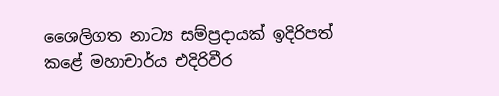ශෛලිගත නාට්‍ය සම්ප්‍රදායක් ඉදිරිපත් කළේ මහාචාර්ය එදිරිවීර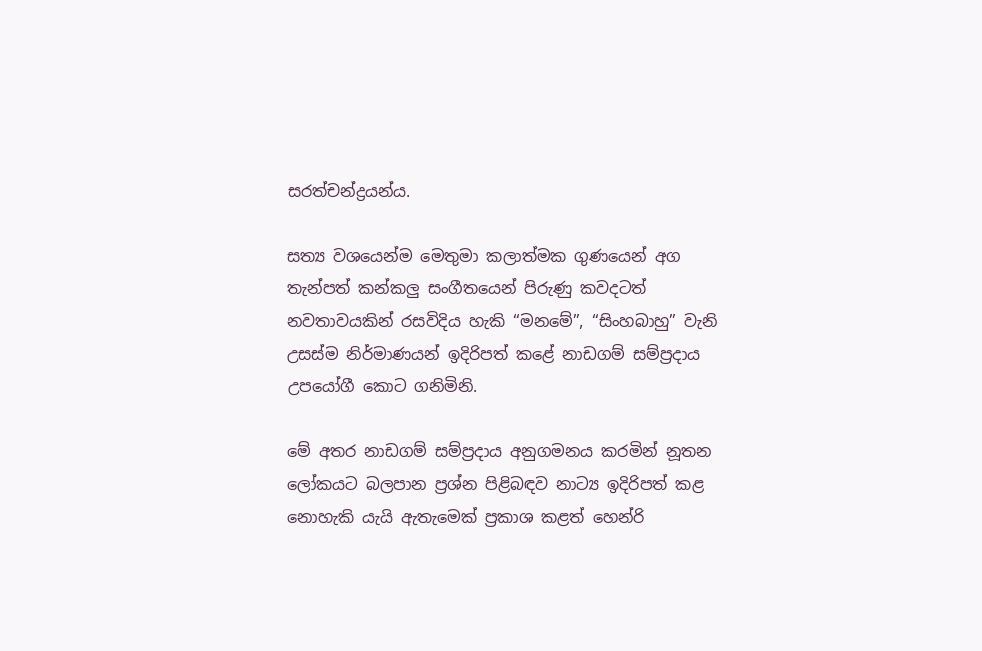සරත්චන්ද්‍රයන්ය.

සත්‍ය වශයෙන්ම මෙතුමා කලාත්මක ගුණයෙන් අග තැන්පත් කන්කලු සංගීතයෙන් පිරුණු කවදටත් නවතාවයකින් රසවිදිය හැකි “මනමේ”, “සිංහබාහු” වැනි උසස්ම නිර්මාණයන් ඉදිරිපත් කළේ නාඩගම් සම්ප්‍රදාය උපයෝගී කොට ගනිමිනි.

මේ අතර නාඩගම් සම්ප්‍රදාය අනුගමනය කරමින් නූතන ලෝකයට බලපාන ප්‍රශ්න පිළිබඳව නාට්‍ය ඉදිරිපත් කළ නොහැකි යැයි ඇතැමෙක් ප්‍රකාශ කළත් හෙන්රි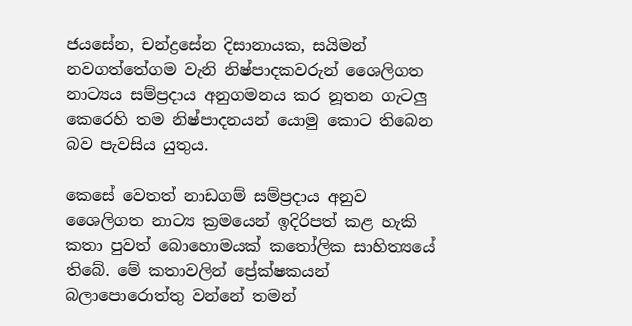ජයසේන, චන්ද්‍රසේන දිසානායක, සයිමන් නවගත්තේගම වැනි නිෂ්පාදකවරුන් ශෛලිගත නාට්‍යය සම්ප්‍රදාය අනුගමනය කර නූතන ගැටලු කෙරෙහි තම නිෂ්පාදනයන් යොමු කොට තිබෙන බව පැවසිය යුතුය.

කෙසේ වෙතත් නාඩගම් සම්ප්‍රදාය අනුව ශෛලිගත නාට්‍ය ක්‍රමයෙන් ඉදිරිපත් කළ හැකි කතා පුවත් බොහොමයක් කතෝලික සාහිත්‍යයේ තිබේ. මේ කතාවලින් ප්‍රේක්ෂකයන් බලාපොරොත්තු වන්නේ තමන්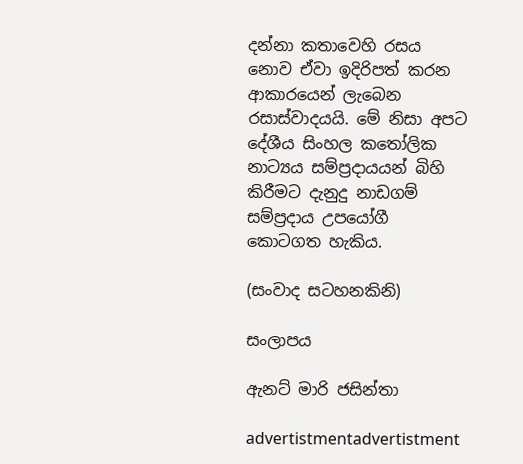දන්නා කතාවෙහි රසය නොව ඒවා ඉදිරිපත් කරන ආකාරයෙන් ලැබෙන රසාස්වාදයයි. මේ නිසා අපට දේශීය සිංහල කතෝලික නාට්‍යය සම්ප්‍රදායයන් බිහි කිරීමට දැනුදු නාඩගම් සම්ප්‍රදාය උපයෝගී කොටගත හැකිය.

(සංවාද සටහනකිනි)

සංලාපය

ඇනට් මාරි ජසින්තා

advertistmentadvertistment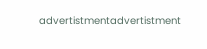advertistmentadvertistment